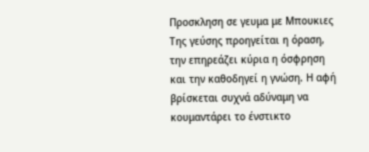Προσκληση σε γευμα με Μπουκιες
Της γεύσης προηγείται η όραση, την επηρεάζει κύρια η όσφρηση και την καθοδηγεί η γνώση. Η αφή βρίσκεται συχνά αδύναμη να κουμαντάρει το ένστικτο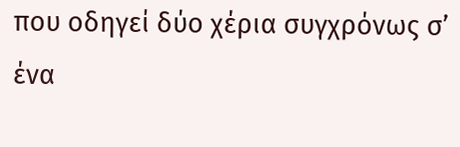που οδηγεί δύο χέρια συγχρόνως σ’ ένα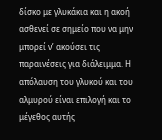δίσκο με γλυκάκια και η ακοή ασθενεί σε σημείο που να μην μπορεί ν’ ακούσει τις παραινέσεις για διάλειμμα. Η απόλαυση του γλυκού και του αλμυρού είναι επιλογή και το μέγεθος αυτής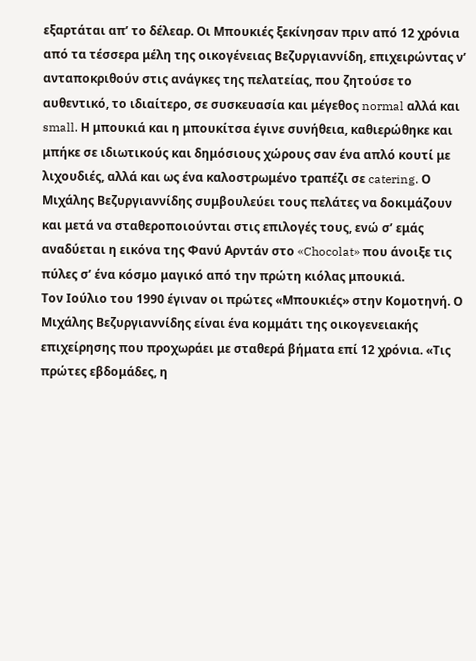εξαρτάται απ’ το δέλεαρ. Οι Μπουκιές ξεκίνησαν πριν από 12 χρόνια από τα τέσσερα μέλη της οικογένειας Βεζυργιαννίδη, επιχειρώντας ν’ ανταποκριθούν στις ανάγκες της πελατείας, που ζητούσε το αυθεντικό, το ιδιαίτερο, σε συσκευασία και μέγεθος normal αλλά και small. Η μπουκιά και η μπουκίτσα έγινε συνήθεια, καθιερώθηκε και μπήκε σε ιδιωτικούς και δημόσιους χώρους σαν ένα απλό κουτί με λιχουδιές, αλλά και ως ένα καλοστρωμένο τραπέζι σε catering. Ο Μιχάλης Βεζυργιαννίδης συμβουλεύει τους πελάτες να δοκιμάζουν και μετά να σταθεροποιούνται στις επιλογές τους, ενώ σ’ εμάς αναδύεται η εικόνα της Φανύ Αρντάν στο «Chocolat» που άνοιξε τις πύλες σ’ ένα κόσμο μαγικό από την πρώτη κιόλας μπουκιά.
Τον Ιούλιο του 1990 έγιναν οι πρώτες «Μπουκιές» στην Κομοτηνή. Ο Μιχάλης Βεζυργιαννίδης είναι ένα κομμάτι της οικογενειακής επιχείρησης που προχωράει με σταθερά βήματα επί 12 χρόνια. «Τις πρώτες εβδομάδες, η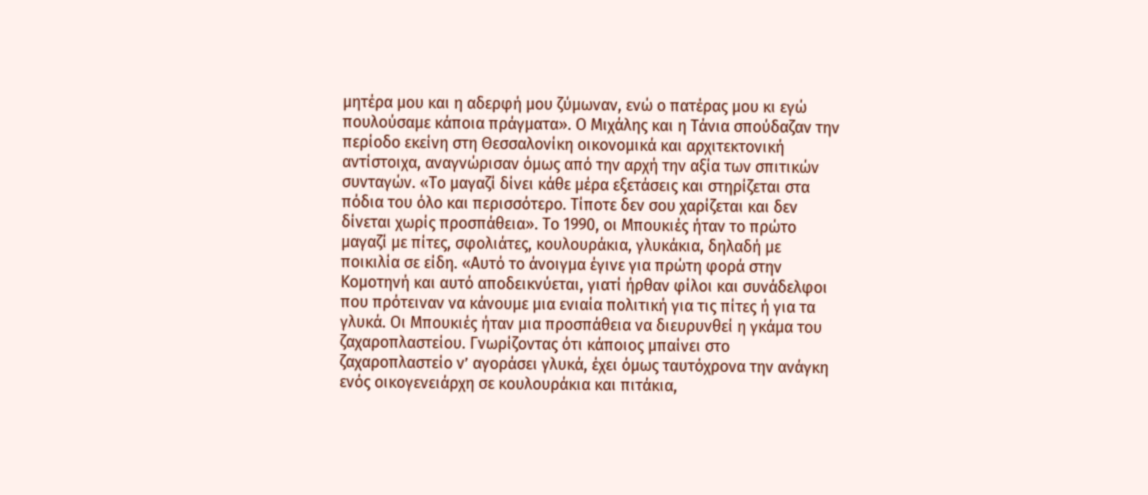μητέρα μου και η αδερφή μου ζύμωναν, ενώ ο πατέρας μου κι εγώ πουλούσαμε κάποια πράγματα». Ο Μιχάλης και η Τάνια σπούδαζαν την περίοδο εκείνη στη Θεσσαλονίκη οικονομικά και αρχιτεκτονική αντίστοιχα, αναγνώρισαν όμως από την αρχή την αξία των σπιτικών συνταγών. «Το μαγαζί δίνει κάθε μέρα εξετάσεις και στηρίζεται στα πόδια του όλο και περισσότερο. Τίποτε δεν σου χαρίζεται και δεν δίνεται χωρίς προσπάθεια». Το 1990, οι Μπουκιές ήταν το πρώτο μαγαζί με πίτες, σφολιάτες, κουλουράκια, γλυκάκια, δηλαδή με ποικιλία σε είδη. «Αυτό το άνοιγμα έγινε για πρώτη φορά στην Κομοτηνή και αυτό αποδεικνύεται, γιατί ήρθαν φίλοι και συνάδελφοι που πρότειναν να κάνουμε μια ενιαία πολιτική για τις πίτες ή για τα γλυκά. Οι Μπουκιές ήταν μια προσπάθεια να διευρυνθεί η γκάμα του ζαχαροπλαστείου. Γνωρίζοντας ότι κάποιος μπαίνει στο ζαχαροπλαστείο ν’ αγοράσει γλυκά, έχει όμως ταυτόχρονα την ανάγκη ενός οικογενειάρχη σε κουλουράκια και πιτάκια,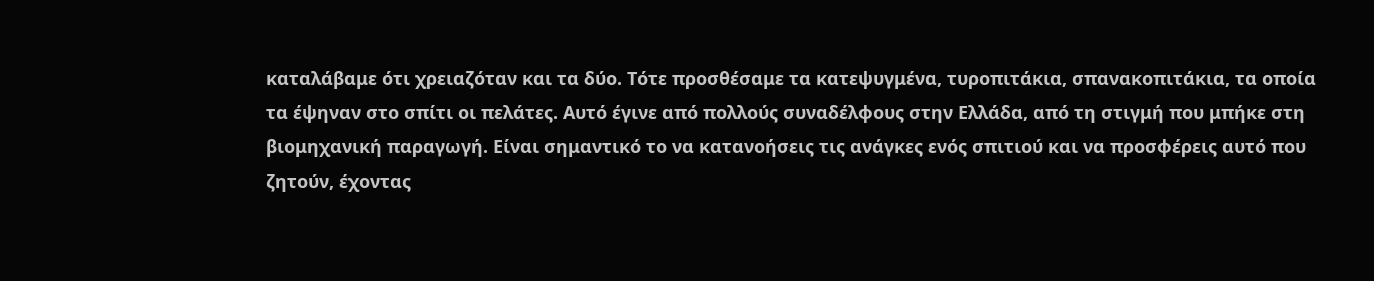καταλάβαμε ότι χρειαζόταν και τα δύο. Τότε προσθέσαμε τα κατεψυγμένα, τυροπιτάκια, σπανακοπιτάκια, τα οποία τα έψηναν στο σπίτι οι πελάτες. Αυτό έγινε από πολλούς συναδέλφους στην Ελλάδα, από τη στιγμή που μπήκε στη βιομηχανική παραγωγή. Είναι σημαντικό το να κατανοήσεις τις ανάγκες ενός σπιτιού και να προσφέρεις αυτό που ζητούν, έχοντας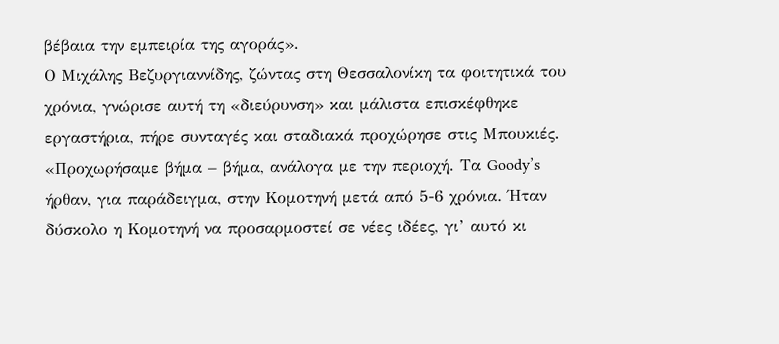βέβαια την εμπειρία της αγοράς».
Ο Μιχάλης Βεζυργιαννίδης, ζώντας στη Θεσσαλονίκη τα φοιτητικά του χρόνια, γνώρισε αυτή τη «διεύρυνση» και μάλιστα επισκέφθηκε εργαστήρια, πήρε συνταγές και σταδιακά προχώρησε στις Μπουκιές. «Προχωρήσαμε βήμα – βήμα, ανάλογα με την περιοχή. Τα Goody’s ήρθαν, για παράδειγμα, στην Κομοτηνή μετά από 5-6 χρόνια. Ήταν δύσκολο η Κομοτηνή να προσαρμοστεί σε νέες ιδέες, γι’ αυτό κι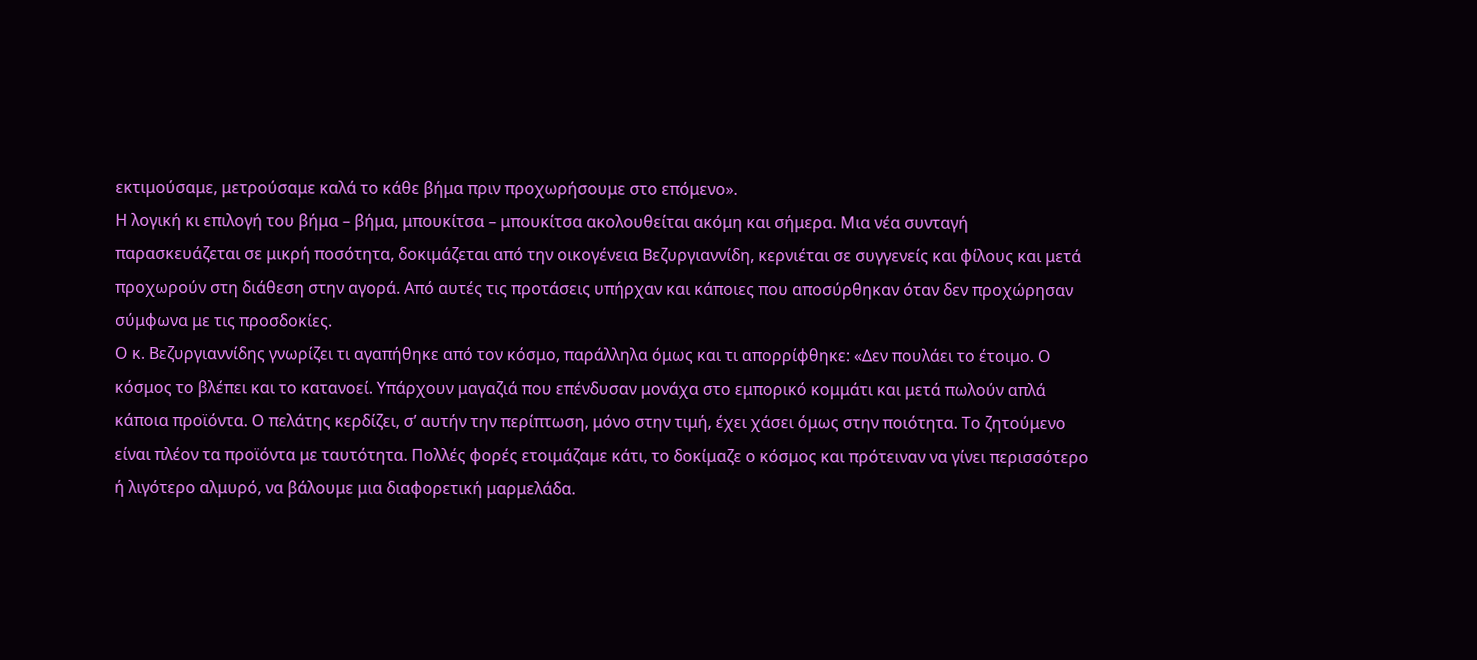εκτιμούσαμε, μετρούσαμε καλά το κάθε βήμα πριν προχωρήσουμε στο επόμενο».
Η λογική κι επιλογή του βήμα – βήμα, μπουκίτσα – μπουκίτσα ακολουθείται ακόμη και σήμερα. Μια νέα συνταγή παρασκευάζεται σε μικρή ποσότητα, δοκιμάζεται από την οικογένεια Βεζυργιαννίδη, κερνιέται σε συγγενείς και φίλους και μετά προχωρούν στη διάθεση στην αγορά. Από αυτές τις προτάσεις υπήρχαν και κάποιες που αποσύρθηκαν όταν δεν προχώρησαν σύμφωνα με τις προσδοκίες.
Ο κ. Βεζυργιαννίδης γνωρίζει τι αγαπήθηκε από τον κόσμο, παράλληλα όμως και τι απορρίφθηκε: «Δεν πουλάει το έτοιμο. Ο κόσμος το βλέπει και το κατανοεί. Υπάρχουν μαγαζιά που επένδυσαν μονάχα στο εμπορικό κομμάτι και μετά πωλούν απλά κάποια προϊόντα. Ο πελάτης κερδίζει, σ’ αυτήν την περίπτωση, μόνο στην τιμή, έχει χάσει όμως στην ποιότητα. Το ζητούμενο είναι πλέον τα προϊόντα με ταυτότητα. Πολλές φορές ετοιμάζαμε κάτι, το δοκίμαζε ο κόσμος και πρότειναν να γίνει περισσότερο ή λιγότερο αλμυρό, να βάλουμε μια διαφορετική μαρμελάδα.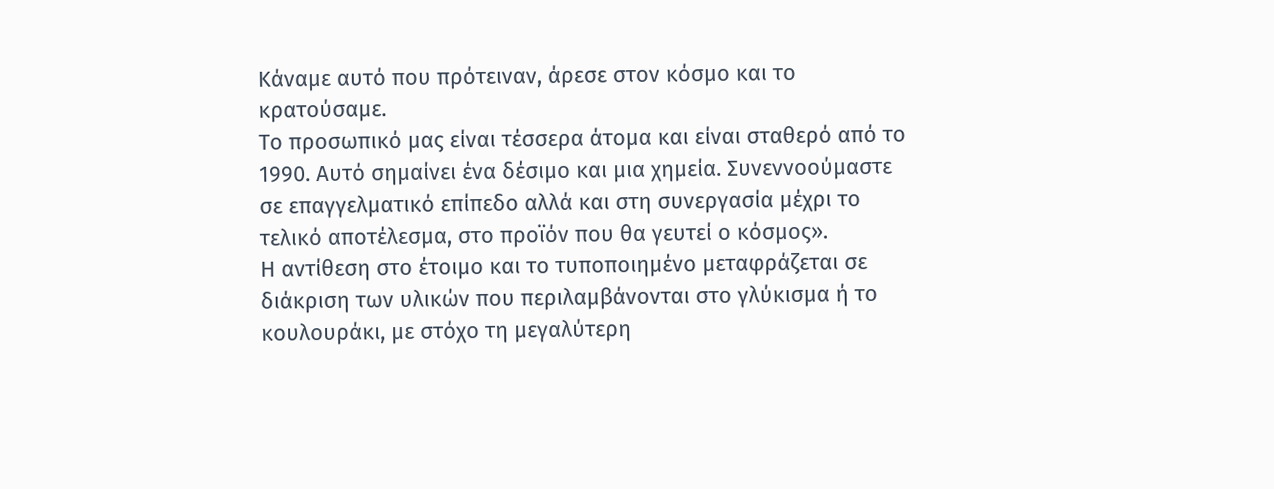Κάναμε αυτό που πρότειναν, άρεσε στον κόσμο και το κρατούσαμε.
Το προσωπικό μας είναι τέσσερα άτομα και είναι σταθερό από το 1990. Αυτό σημαίνει ένα δέσιμο και μια χημεία. Συνεννοούμαστε σε επαγγελματικό επίπεδο αλλά και στη συνεργασία μέχρι το τελικό αποτέλεσμα, στο προϊόν που θα γευτεί ο κόσμος».
Η αντίθεση στο έτοιμο και το τυποποιημένο μεταφράζεται σε διάκριση των υλικών που περιλαμβάνονται στο γλύκισμα ή το κουλουράκι, με στόχο τη μεγαλύτερη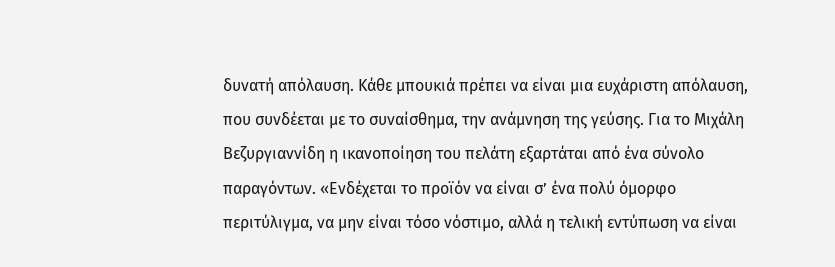δυνατή απόλαυση. Κάθε μπουκιά πρέπει να είναι μια ευχάριστη απόλαυση, που συνδέεται με το συναίσθημα, την ανάμνηση της γεύσης. Για το Μιχάλη Βεζυργιαννίδη η ικανοποίηση του πελάτη εξαρτάται από ένα σύνολο παραγόντων. «Ενδέχεται το προϊόν να είναι σ’ ένα πολύ όμορφο περιτύλιγμα, να μην είναι τόσο νόστιμο, αλλά η τελική εντύπωση να είναι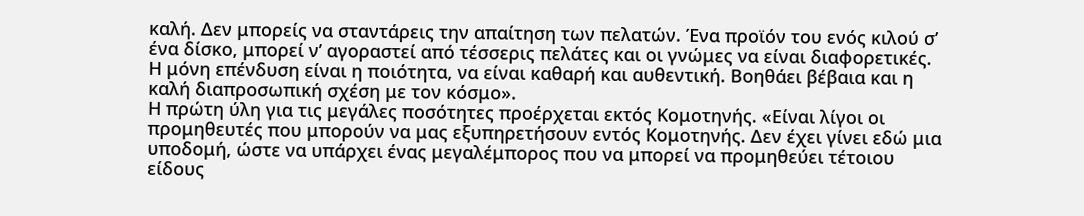καλή. Δεν μπορείς να σταντάρεις την απαίτηση των πελατών. Ένα προϊόν του ενός κιλού σ’ ένα δίσκο, μπορεί ν’ αγοραστεί από τέσσερις πελάτες και οι γνώμες να είναι διαφορετικές. Η μόνη επένδυση είναι η ποιότητα, να είναι καθαρή και αυθεντική. Βοηθάει βέβαια και η καλή διαπροσωπική σχέση με τον κόσμο».
Η πρώτη ύλη για τις μεγάλες ποσότητες προέρχεται εκτός Κομοτηνής. «Είναι λίγοι οι προμηθευτές που μπορούν να μας εξυπηρετήσουν εντός Κομοτηνής. Δεν έχει γίνει εδώ μια υποδομή, ώστε να υπάρχει ένας μεγαλέμπορος που να μπορεί να προμηθεύει τέτοιου είδους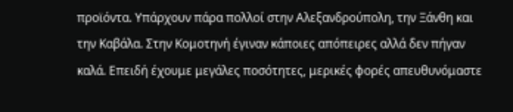προϊόντα. Υπάρχουν πάρα πολλοί στην Αλεξανδρούπολη, την Ξάνθη και την Καβάλα. Στην Κομοτηνή έγιναν κάποιες απόπειρες αλλά δεν πήγαν καλά. Επειδή έχουμε μεγάλες ποσότητες, μερικές φορές απευθυνόμαστε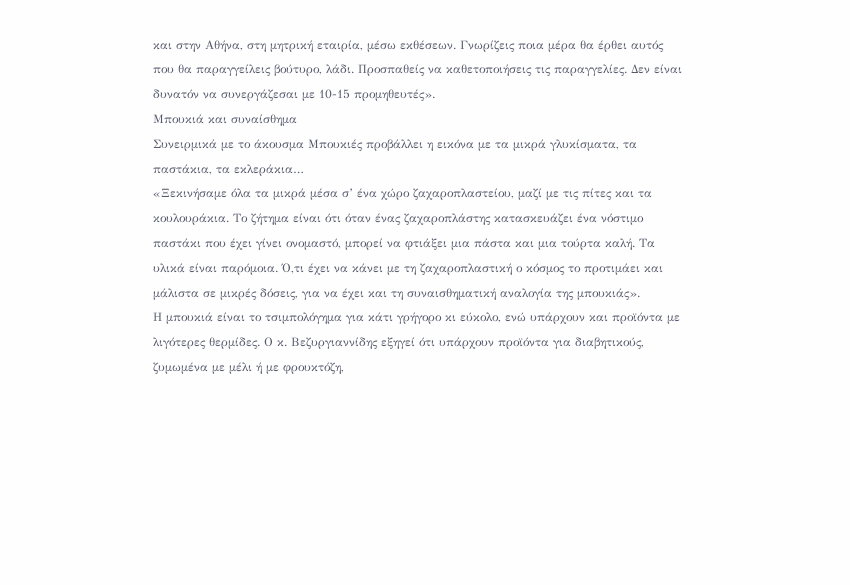και στην Αθήνα, στη μητρική εταιρία, μέσω εκθέσεων. Γνωρίζεις ποια μέρα θα έρθει αυτός που θα παραγγείλεις βούτυρο, λάδι. Προσπαθείς να καθετοποιήσεις τις παραγγελίες. Δεν είναι δυνατόν να συνεργάζεσαι με 10-15 προμηθευτές».
Μπουκιά και συναίσθημα
Συνειρμικά με το άκουσμα Μπουκιές προβάλλει η εικόνα με τα μικρά γλυκίσματα, τα παστάκια, τα εκλεράκια…
«Ξεκινήσαμε όλα τα μικρά μέσα σ’ ένα χώρο ζαχαροπλαστείου, μαζί με τις πίτες και τα κουλουράκια. Το ζήτημα είναι ότι όταν ένας ζαχαροπλάστης κατασκευάζει ένα νόστιμο παστάκι που έχει γίνει ονομαστό, μπορεί να φτιάξει μια πάστα και μια τούρτα καλή. Τα υλικά είναι παρόμοια. Ό,τι έχει να κάνει με τη ζαχαροπλαστική ο κόσμος το προτιμάει και μάλιστα σε μικρές δόσεις, για να έχει και τη συναισθηματική αναλογία της μπουκιάς».
Η μπουκιά είναι το τσιμπολόγημα για κάτι γρήγορο κι εύκολο, ενώ υπάρχουν και προϊόντα με λιγότερες θερμίδες. Ο κ. Βεζυργιαννίδης εξηγεί ότι υπάρχουν προϊόντα για διαβητικούς, ζυμωμένα με μέλι ή με φρουκτόζη,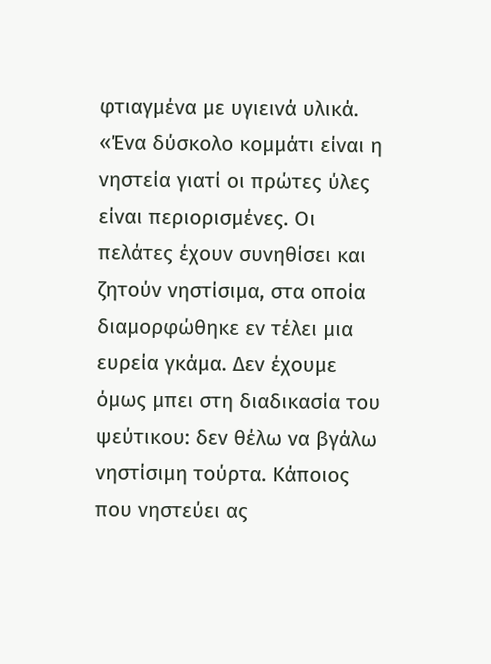φτιαγμένα με υγιεινά υλικά. «Ένα δύσκολο κομμάτι είναι η νηστεία γιατί οι πρώτες ύλες είναι περιορισμένες. Οι πελάτες έχουν συνηθίσει και ζητούν νηστίσιμα, στα οποία διαμορφώθηκε εν τέλει μια ευρεία γκάμα. Δεν έχουμε όμως μπει στη διαδικασία του ψεύτικου: δεν θέλω να βγάλω νηστίσιμη τούρτα. Κάποιος που νηστεύει ας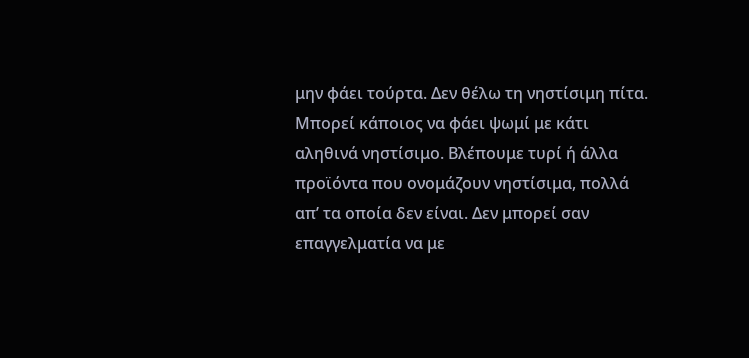μην φάει τούρτα. Δεν θέλω τη νηστίσιμη πίτα. Μπορεί κάποιος να φάει ψωμί με κάτι αληθινά νηστίσιμο. Βλέπουμε τυρί ή άλλα προϊόντα που ονομάζουν νηστίσιμα, πολλά απ’ τα οποία δεν είναι. Δεν μπορεί σαν επαγγελματία να με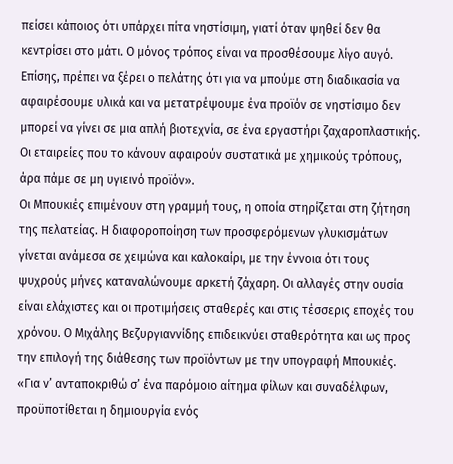πείσει κάποιος ότι υπάρχει πίτα νηστίσιμη, γιατί όταν ψηθεί δεν θα κεντρίσει στο μάτι. Ο μόνος τρόπος είναι να προσθέσουμε λίγο αυγό. Επίσης, πρέπει να ξέρει ο πελάτης ότι για να μπούμε στη διαδικασία να αφαιρέσουμε υλικά και να μετατρέψουμε ένα προϊόν σε νηστίσιμο δεν μπορεί να γίνει σε μια απλή βιοτεχνία, σε ένα εργαστήρι ζαχαροπλαστικής. Οι εταιρείες που το κάνουν αφαιρούν συστατικά με χημικούς τρόπους, άρα πάμε σε μη υγιεινό προϊόν».
Οι Μπουκιές επιμένουν στη γραμμή τους, η οποία στηρίζεται στη ζήτηση της πελατείας. Η διαφοροποίηση των προσφερόμενων γλυκισμάτων γίνεται ανάμεσα σε χειμώνα και καλοκαίρι, με την έννοια ότι τους ψυχρούς μήνες καταναλώνουμε αρκετή ζάχαρη. Οι αλλαγές στην ουσία είναι ελάχιστες και οι προτιμήσεις σταθερές και στις τέσσερις εποχές του χρόνου. Ο Μιχάλης Βεζυργιαννίδης επιδεικνύει σταθερότητα και ως προς την επιλογή της διάθεσης των προϊόντων με την υπογραφή Μπουκιές.
«Για ν’ ανταποκριθώ σ’ ένα παρόμοιο αίτημα φίλων και συναδέλφων, προϋποτίθεται η δημιουργία ενός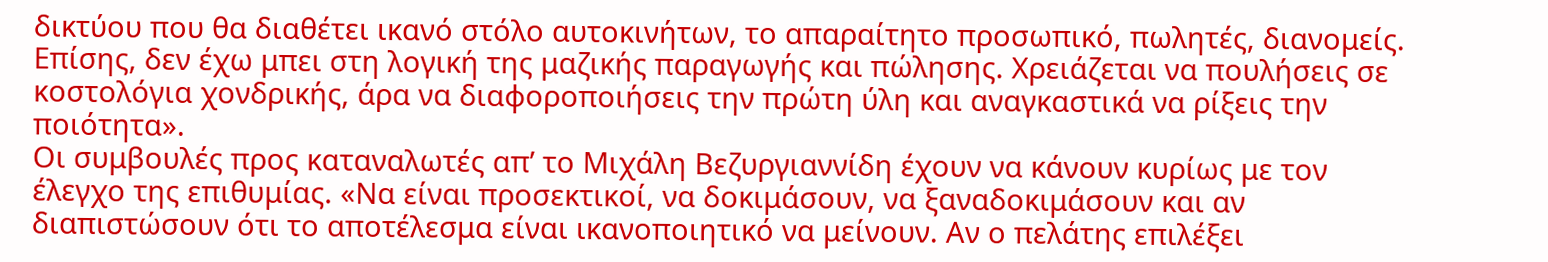δικτύου που θα διαθέτει ικανό στόλο αυτοκινήτων, το απαραίτητο προσωπικό, πωλητές, διανομείς. Επίσης, δεν έχω μπει στη λογική της μαζικής παραγωγής και πώλησης. Χρειάζεται να πουλήσεις σε κοστολόγια χονδρικής, άρα να διαφοροποιήσεις την πρώτη ύλη και αναγκαστικά να ρίξεις την ποιότητα».
Οι συμβουλές προς καταναλωτές απ’ το Μιχάλη Βεζυργιαννίδη έχουν να κάνουν κυρίως με τον έλεγχο της επιθυμίας. «Να είναι προσεκτικοί, να δοκιμάσουν, να ξαναδοκιμάσουν και αν διαπιστώσουν ότι το αποτέλεσμα είναι ικανοποιητικό να μείνουν. Αν ο πελάτης επιλέξει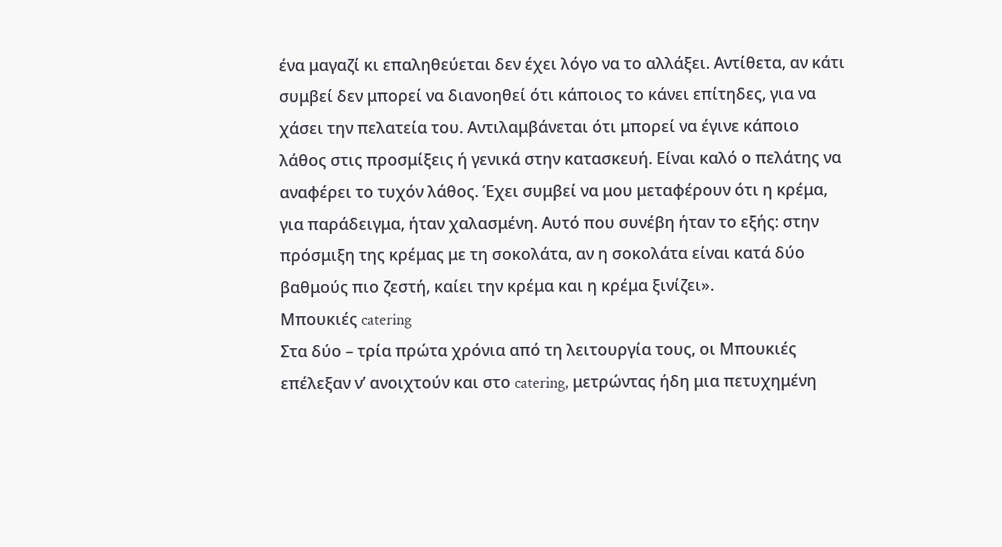ένα μαγαζί κι επαληθεύεται δεν έχει λόγο να το αλλάξει. Αντίθετα, αν κάτι συμβεί δεν μπορεί να διανοηθεί ότι κάποιος το κάνει επίτηδες, για να χάσει την πελατεία του. Αντιλαμβάνεται ότι μπορεί να έγινε κάποιο λάθος στις προσμίξεις ή γενικά στην κατασκευή. Είναι καλό ο πελάτης να αναφέρει το τυχόν λάθος. Έχει συμβεί να μου μεταφέρουν ότι η κρέμα, για παράδειγμα, ήταν χαλασμένη. Αυτό που συνέβη ήταν το εξής: στην πρόσμιξη της κρέμας με τη σοκολάτα, αν η σοκολάτα είναι κατά δύο βαθμούς πιο ζεστή, καίει την κρέμα και η κρέμα ξινίζει».
Μπουκιές catering
Στα δύο – τρία πρώτα χρόνια από τη λειτουργία τους, οι Μπουκιές επέλεξαν ν’ ανοιχτούν και στο catering, μετρώντας ήδη μια πετυχημένη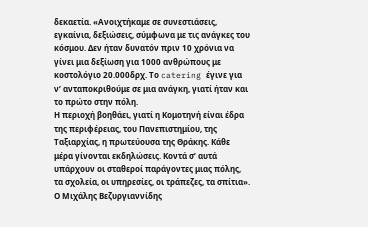δεκαετία. «Ανοιχτήκαμε σε συνεστιάσεις, εγκαίνια, δεξιώσεις, σύμφωνα με τις ανάγκες του κόσμου. Δεν ήταν δυνατόν πριν 10 χρόνια να γίνει μια δεξίωση για 1000 ανθρώπους με κοστολόγιο 20.000δρχ. Το catering έγινε για ν’ ανταποκριθούμε σε μια ανάγκη, γιατί ήταν και το πρώτο στην πόλη.
Η περιοχή βοηθάει, γιατί η Κομοτηνή είναι έδρα της περιφέρειας, του Πανεπιστημίου, της Ταξιαρχίας, η πρωτεύουσα της Θράκης. Κάθε μέρα γίνονται εκδηλώσεις. Κοντά σ’ αυτά υπάρχουν οι σταθεροί παράγοντες μιας πόλης, τα σχολεία, οι υπηρεσίες, οι τράπεζες, τα σπίτια».
Ο Μιχάλης Βεζυργιαννίδης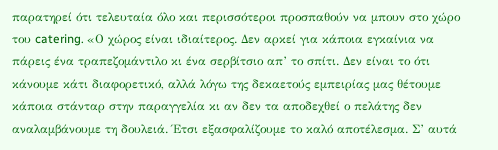παρατηρεί ότι τελευταία όλο και περισσότεροι προσπαθούν να μπουν στο χώρο του catering. «Ο χώρος είναι ιδιαίτερος. Δεν αρκεί για κάποια εγκαίνια να πάρεις ένα τραπεζομάντιλο κι ένα σερβίτσιο απ’ το σπίτι. Δεν είναι το ότι κάνουμε κάτι διαφορετικό, αλλά λόγω της δεκαετούς εμπειρίας μας θέτουμε κάποια στάνταρ στην παραγγελία κι αν δεν τα αποδεχθεί ο πελάτης δεν αναλαμβάνουμε τη δουλειά. Έτσι εξασφαλίζουμε το καλό αποτέλεσμα. Σ’ αυτά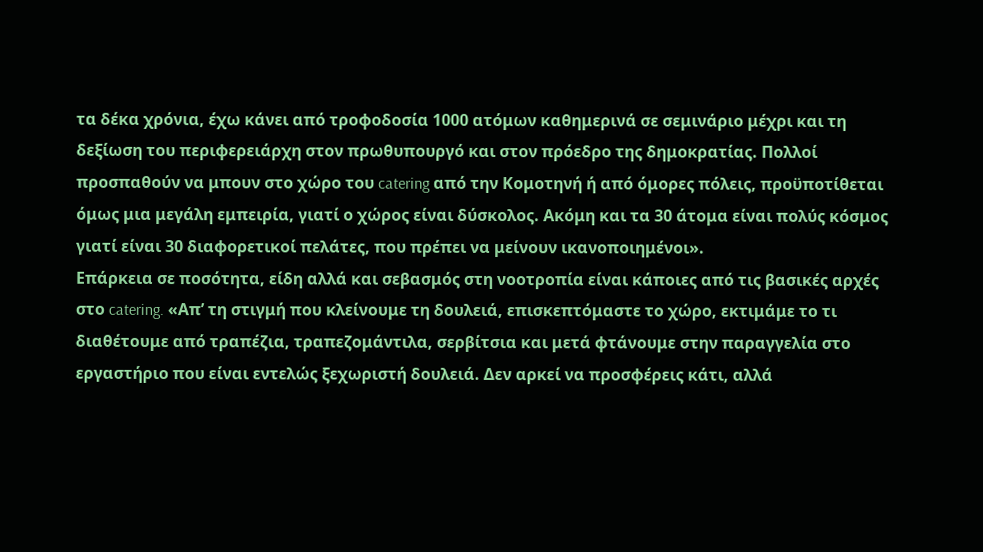τα δέκα χρόνια, έχω κάνει από τροφοδοσία 1000 ατόμων καθημερινά σε σεμινάριο μέχρι και τη δεξίωση του περιφερειάρχη στον πρωθυπουργό και στον πρόεδρο της δημοκρατίας. Πολλοί προσπαθούν να μπουν στο χώρο του catering από την Κομοτηνή ή από όμορες πόλεις, προϋποτίθεται όμως μια μεγάλη εμπειρία, γιατί ο χώρος είναι δύσκολος. Ακόμη και τα 30 άτομα είναι πολύς κόσμος γιατί είναι 30 διαφορετικοί πελάτες, που πρέπει να μείνουν ικανοποιημένοι».
Επάρκεια σε ποσότητα, είδη αλλά και σεβασμός στη νοοτροπία είναι κάποιες από τις βασικές αρχές στο catering. «Απ’ τη στιγμή που κλείνουμε τη δουλειά, επισκεπτόμαστε το χώρο, εκτιμάμε το τι διαθέτουμε από τραπέζια, τραπεζομάντιλα, σερβίτσια και μετά φτάνουμε στην παραγγελία στο εργαστήριο που είναι εντελώς ξεχωριστή δουλειά. Δεν αρκεί να προσφέρεις κάτι, αλλά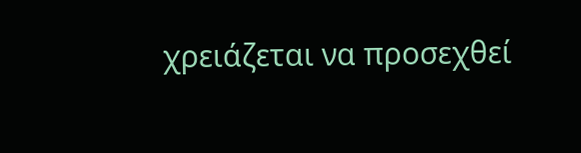χρειάζεται να προσεχθεί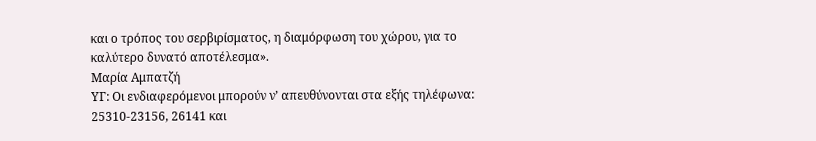και ο τρόπος του σερβιρίσματος, η διαμόρφωση του χώρου, για το καλύτερο δυνατό αποτέλεσμα».
Μαρία Αμπατζή
ΥΓ: Οι ενδιαφερόμενοι μπορούν ν’ απευθύνονται στα εξής τηλέφωνα: 25310-23156, 26141 και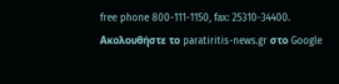free phone 800-111-1150, fax: 25310-34400.
Ακολουθήστε το paratiritis-news.gr στο Google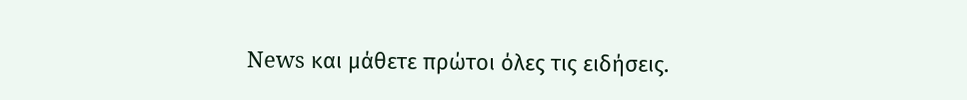News και μάθετε πρώτοι όλες τις ειδήσεις.